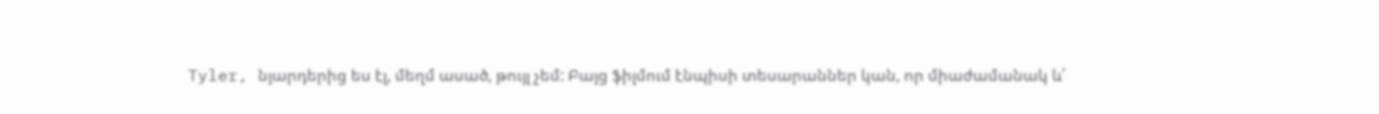Tyler, նյարդերից ես էլ, մեղմ ասած, թույլ չեմ: Բայց ֆիլմում էնպիսի տեսարաններ կան, որ միաժամանակ և՛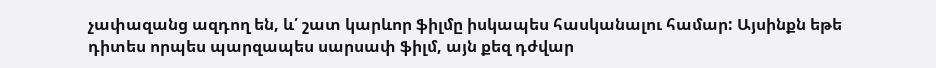չափազանց ազդող են, և՛ շատ կարևոր ֆիլմը իսկապես հասկանալու համար: Այսինքն եթե դիտես որպես պարզապես սարսափ ֆիլմ, այն քեզ դժվար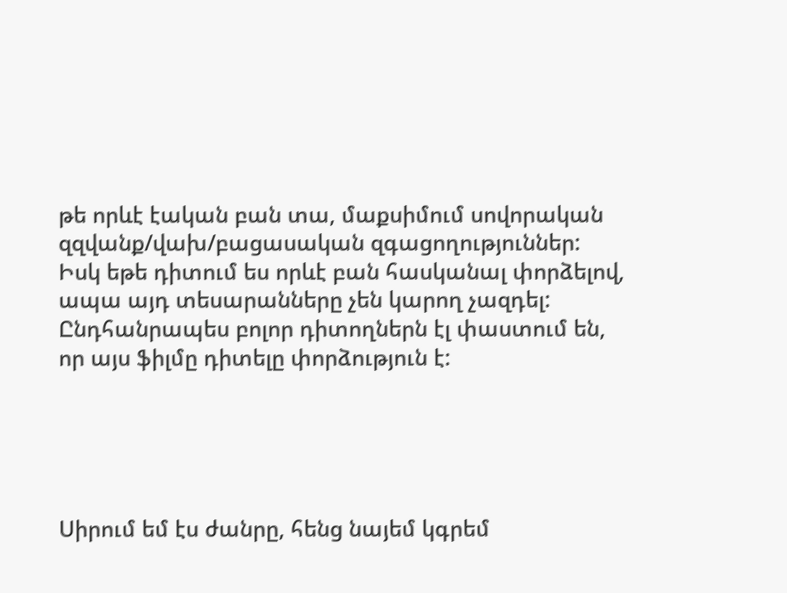թե որևէ էական բան տա, մաքսիմում սովորական զզվանք/վախ/բացասական զգացողություններ: Իսկ եթե դիտում ես որևէ բան հասկանալ փորձելով, ապա այդ տեսարանները չեն կարող չազդել:
Ընդհանրապես բոլոր դիտողներն էլ փաստում են, որ այս ֆիլմը դիտելը փորձություն է:





Սիրում եմ էս ժանրը, հենց նայեմ կգրեմ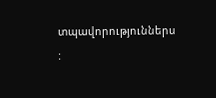տպավորություններս
: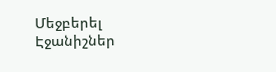Մեջբերել
Էջանիշներ